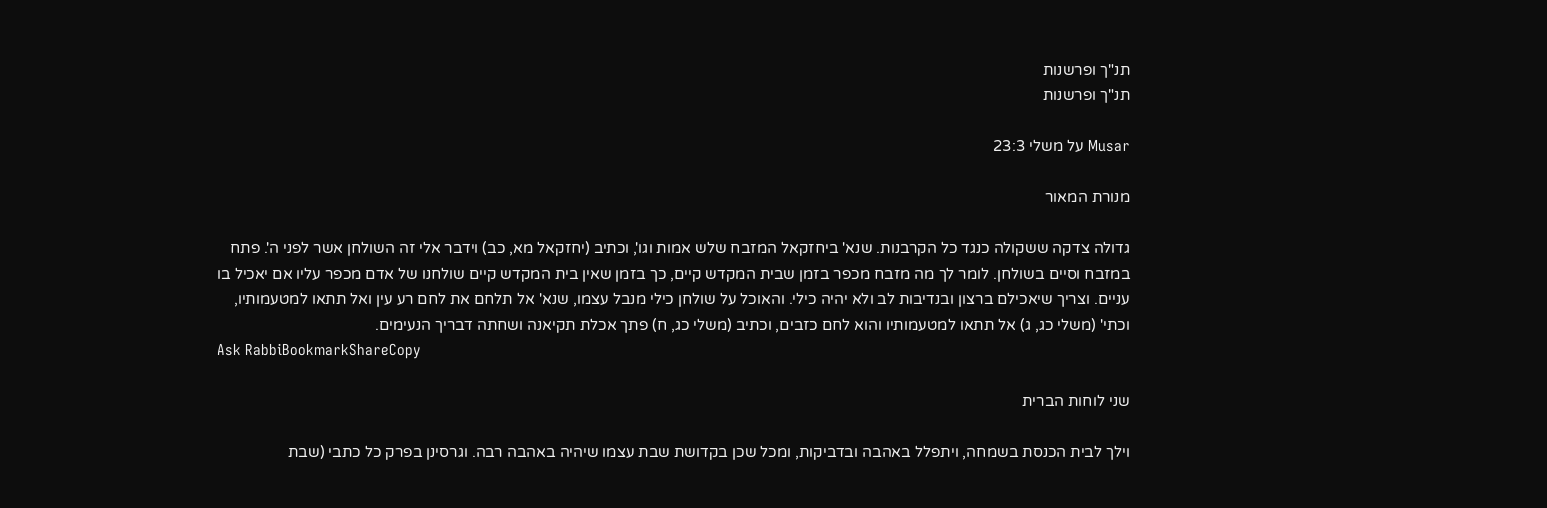תנ"ך ופרשנות
תנ"ך ופרשנות

Musar על משלי 23:3

מנורת המאור

גדולה צדקה ששקולה כנגד כל הקרבנות. שנא' ביחזקאל המזבח שלש אמות וגו', וכתיב (יחזקאל מא, כב) וידבר אלי זה השולחן אשר לפני ה'. פתח במזבח וסיים בשולחן. לומר לך מה מזבח מכפר בזמן שבית המקדש קיים, כך בזמן שאין בית המקדש קיים שולחנו של אדם מכפר עליו אם יאכיל בו עניים. וצריך שיאכילם ברצון ובנדיבות לב ולא יהיה כילי. והאוכל על שולחן כילי מנבל עצמו, שנא' אל תלחם את לחם רע עין ואל תתאו למטעמותיו, וכתי' (משלי כג, ג) אל תתאו למטעמותיו והוא לחם כזבים, וכתיב (משלי כג, ח) פתך אכלת תקיאנה ושחתה דבריך הנעימים.
Ask RabbiBookmarkShareCopy

שני לוחות הברית

וילך לבית הכנסת בשמחה, ויתפלל באהבה ובדביקות, ומכל שכן בקדושת שבת עצמו שיהיה באהבה רבה. וגרסינן בפרק כל כתבי (שבת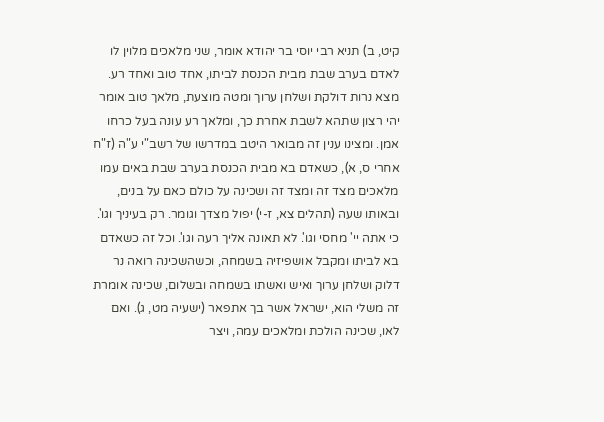קיט, ב) תניא רבי יוסי בר יהודא אומר, שני מלאכים מלוין לו לאדם בערב שבת מבית הכנסת לביתו, אחד טוב ואחד רע. מצא נרות דולקת ושלחן ערוך ומטה מוצעת, מלאך טוב אומר יהי רצון שתהא לשבת אחרת כך, ומלאך רע עונה בעל כרחו אמן. ומצינו ענין זה מבואר היטב במדרשו של רשב"י ע"ה (ז"ח אחרי ס, א), כשאדם בא מבית הכנסת בערב שבת באים עמו מלאכים מצד זה ומצד זה ושכינה על כולם כאם על בנים, ובאותו שעה (תהלים צא, ז-י) יפול מצדך וגומר. רק בעיניך וגו'. כי אתה יי' מחסי וגו'. לא תאונה אליך רעה וגו'. וכל זה כשאדם בא לביתו ומקבל אושפיזיה בשמחה, וכשהשכינה רואה נר דלוק ושלחן ערוך ואיש ואשתו בשמחה ובשלום, שכינה אומרת זה משלי הוא, ישראל אשר בך אתפאר (ישעיה מט, ג). ואם לאו, שכינה הולכת ומלאכים עמה, ויצר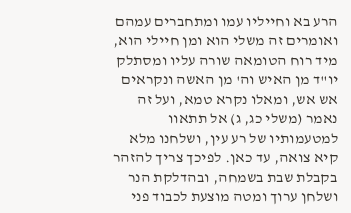הרע בא וחייליו עמו ומתחברים עמהם ואומרים זה משלי הוא ומן חיילי הוא, מיד רוח הטומאה שורה עליו ומסתלק יו"ד מן האיש וה' מן האשה ונקראים אש אש, ומאלו נקרא טמא, ועל זה נאמר (משלי כג, ג) אל תתאוו למטעמותיו של רע עין, ושלחנו מלא קיא צואה, עד כאן. לפיכך צריך להזהר בקבלת שבת בשמחה, ובהדלקת הנר ושלחן ערוך ומטה מוצעת לכבוד פני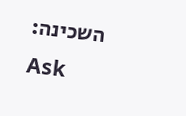השכינה:
Ask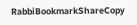RabbiBookmarkShareCopy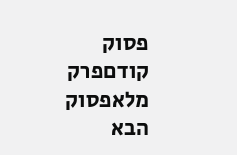פסוק קודםפרק מלאפסוק הבא